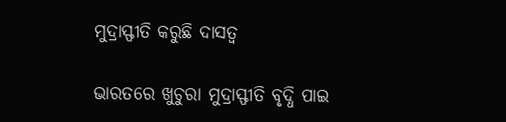ମୁଦ୍ରାସ୍ଫୀତି କରୁଛି ଦାସତ୍ୱ

ଭାରତରେ ଖୁଚୁରା ମୁଦ୍ରାସ୍ଫୀତି ବୃଦ୍ଧି ପାଇ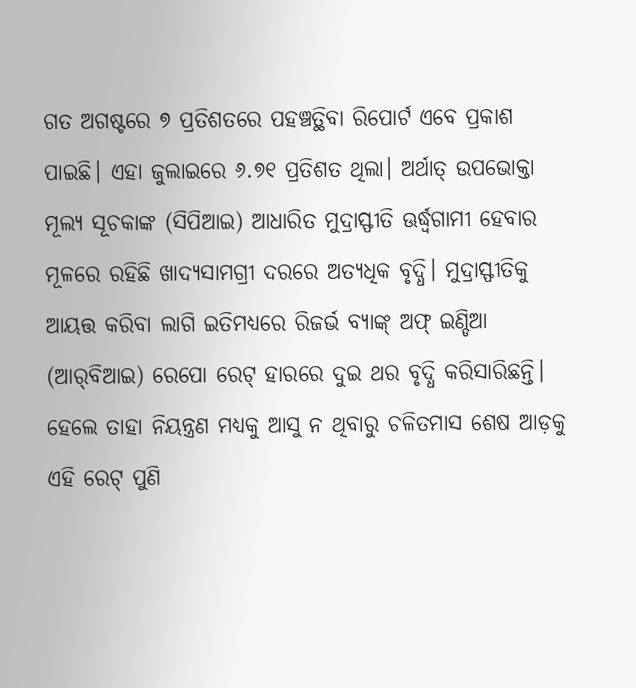ଗତ ଅଗଷ୍ଟରେ ୭ ପ୍ରତିଶତରେ ପହଞ୍ଚତ୍ଥିବା ରିପୋର୍ଟ ଏବେ ପ୍ରକାଶ ପାଇଛି। ଏହା ଜୁଲାଇରେ ୬.୭୧ ପ୍ରତିଶତ ଥିଲା। ଅର୍ଥାତ୍‌ ଉପଭୋକ୍ତା ମୂଲ୍ୟ ସୂଚକାଙ୍କ (ସିପିଆଇ) ଆଧାରିତ ମୁଦ୍ରାସ୍ଫୀତି ଊର୍ଦ୍ଧ୍ୱଗାମୀ ହେବାର ମୂଳରେ ରହିଛି ଖାଦ୍ୟସାମଗ୍ରୀ ଦରରେ ଅତ୍ୟଧିକ ବୃଦ୍ଧି। ମୁଦ୍ରାସ୍ଫୀତିକୁ ଆୟତ୍ତ କରିବା ଲାଗି ଇତିମଧ୍ୟରେ ରିଜର୍ଭ ବ୍ୟାଙ୍କ୍‌ ଅଫ୍‌ ଇଣ୍ଡିଆ (ଆର୍‌ବିଆଇ) ରେପୋ ରେଟ୍‌ ହାରରେ ଦୁଇ ଥର ବୃଦ୍ଧି କରିସାରିଛନ୍ତି। ହେଲେ ତାହା ନିୟନ୍ତ୍ରଣ ମଧ୍ୟକୁ ଆସୁ ନ ଥିବାରୁ ଚଳିତମାସ ଶେଷ ଆଡ଼କୁ ଏହି ରେଟ୍‌ ପୁଣି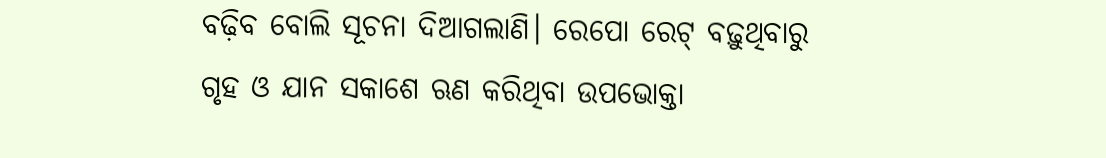ବଢ଼ିବ ବୋଲି ସୂଚନା ଦିଆଗଲାଣି। ରେପୋ ରେଟ୍‌ ବଢ଼ୁଥିବାରୁ ଗୃହ ଓ ଯାନ ସକାଶେ ଋଣ କରିଥିବା ଉପଭୋକ୍ତା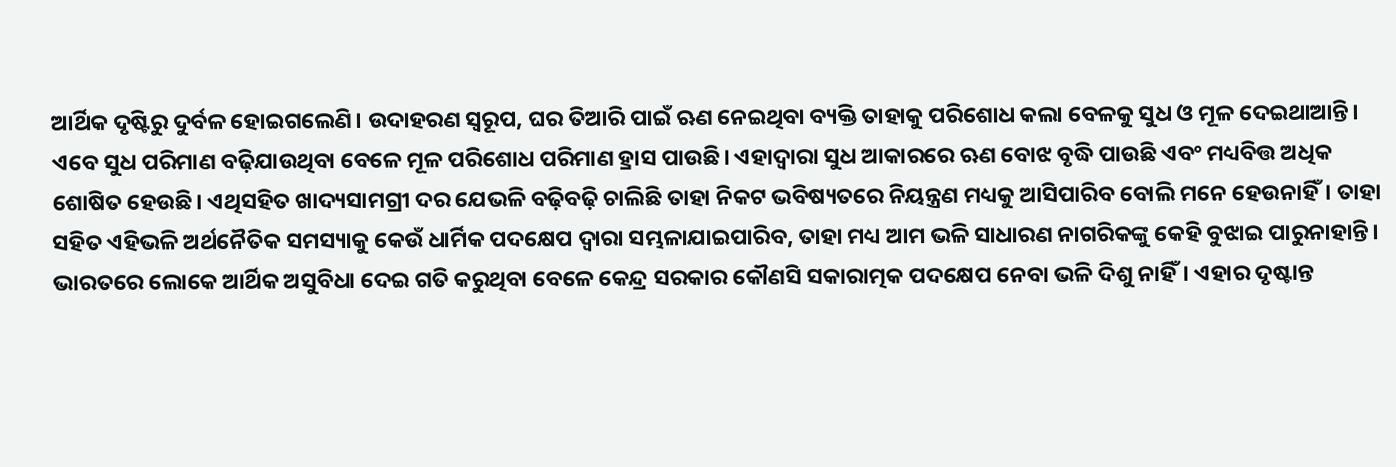ଆର୍ଥିକ ଦୃଷ୍ଟିରୁ ଦୁର୍ବଳ ହୋଇଗଲେଣି। ଉଦାହରଣ ସ୍ବରୂପ, ଘର ତିଆରି ପାଇଁ ଋଣ ନେଇଥିବା ବ୍ୟକ୍ତି ତାହାକୁ ପରିଶୋଧ କଲା ବେଳକୁ ସୁଧ ଓ ମୂଳ ଦେଇଥାଆନ୍ତି। ଏବେ ସୁଧ ପରିମାଣ ବଢ଼ିଯାଉଥିବା ବେଳେ ମୂଳ ପରିଶୋଧ ପରିମାଣ ହ୍ରାସ ପାଉଛି। ଏହାଦ୍ୱାରା ସୁଧ ଆକାରରେ ଋଣ ବୋଝ ବୃଦ୍ଧି ପାଉଛି ଏବଂ ମଧ୍ୟବିତ୍ତ ଅଧିକ ଶୋଷିତ ହେଉଛି। ଏଥିସହିତ ଖାଦ୍ୟସାମଗ୍ରୀ ଦର ଯେଭଳି ବଢ଼ିବଢ଼ି ଚାଲିଛି ତାହା ନିକଟ ଭବିଷ୍ୟତରେ ନିୟନ୍ତ୍ରଣ ମଧ୍ୟକୁ ଆସିପାରିବ ବୋଲି ମନେ ହେଉନାହିଁ। ତାହା ସହିତ ଏହିଭଳି ଅର୍ଥନୈତିକ ସମସ୍ୟାକୁ କେଉଁ ଧାର୍ମିକ ପଦକ୍ଷେପ ଦ୍ୱାରା ସମ୍ଭଳାଯାଇପାରିବ, ତାହା ମଧ୍ୟ ଆମ ଭଳି ସାଧାରଣ ନାଗରିକଙ୍କୁ କେହି ବୁଝାଇ ପାରୁନାହାନ୍ତି।
ଭାରତରେ ଲୋକେ ଆର୍ଥିକ ଅସୁବିଧା ଦେଇ ଗତି କରୁଥିବା ବେଳେ କେନ୍ଦ୍ର ସରକାର କୌଣସି ସକାରାତ୍ମକ ପଦକ୍ଷେପ ନେବା ଭଳି ଦିଶୁ ନାହିଁ। ଏହାର ଦୃଷ୍ଟାନ୍ତ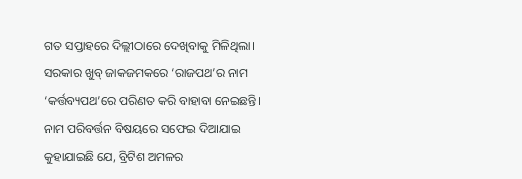ଗତ ସପ୍ତାହରେ ଦିଲ୍ଲୀଠାରେ ଦେଖିବାକୁ ମିଳିଥିଲା। ସରକାର ଖୁବ୍‌ ଜାକଜମକରେ ‘ରାଜପଥ’ର ନାମ ‘କର୍ତ୍ତବ୍ୟପଥ’ରେ ପରିଣତ କରି ବାହାବା ନେଇଛନ୍ତି। ନାମ ପରିବର୍ତ୍ତନ ବିଷୟରେ ସଫେଇ ଦିଆଯାଇ କୁହାଯାଇଛି ଯେ, ବ୍ରିଟିଶ ଅମଳର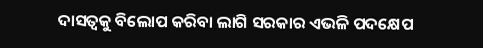ଦାସତ୍ୱକୁ ବିଲୋପ କରିବା ଲାଗି ସରକାର ଏଭଳି ପଦକ୍ଷେପ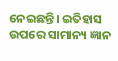ନେଇଛନ୍ତି। ଇତିହାସ ଉପରେ ସାମାନ୍ୟ ଜ୍ଞାନ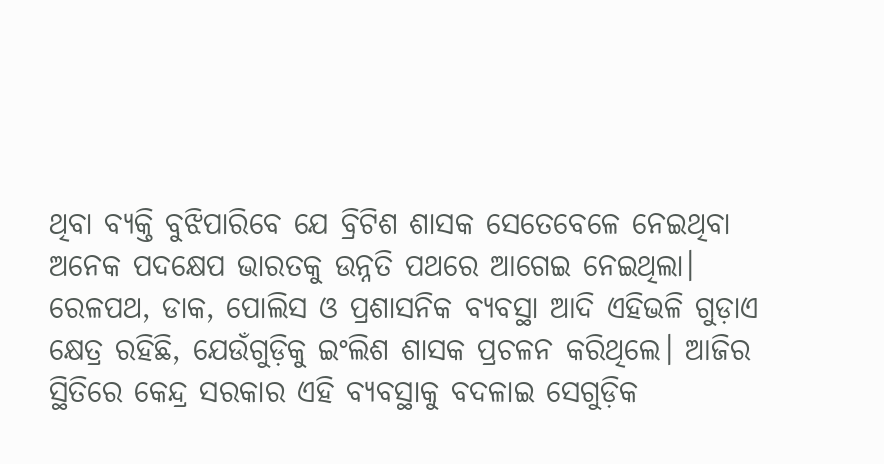ଥିବା ବ୍ୟକ୍ତି ବୁଝିପାରିବେ ଯେ ବ୍ରିଟିଶ ଶାସକ ସେତେବେଳେ ନେଇଥିବା ଅନେକ ପଦକ୍ଷେପ ଭାରତକୁ ଉନ୍ନତି ପଥରେ ଆଗେଇ ନେଇଥିଲା। ରେଳପଥ, ଡାକ, ପୋଲିସ ଓ ପ୍ରଶାସନିକ ବ୍ୟବସ୍ଥା ଆଦି ଏହିଭଳି ଗୁଡ଼ାଏ କ୍ଷେତ୍ର ରହିଛି, ଯେଉଁଗୁଡ଼ିକୁ ଇଂଲିଶ ଶାସକ ପ୍ରଚଳନ କରିଥିଲେ। ଆଜିର ସ୍ଥିତିରେ କେନ୍ଦ୍ର ସରକାର ଏହି ବ୍ୟବସ୍ଥାକୁ ବଦଳାଇ ସେଗୁଡ଼ିକ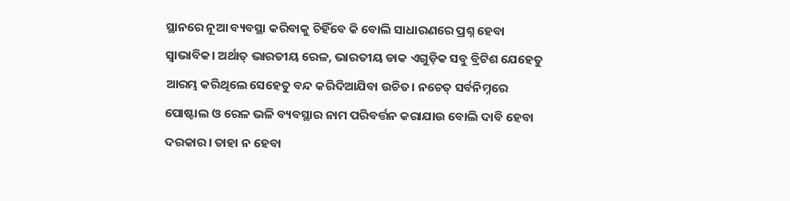ସ୍ଥାନରେ ନୂଆ ବ୍ୟବସ୍ଥା କରିବାକୁ ଚିହିଁବେ କି ବୋଲି ସାଧାରଣରେ ପ୍ରଶ୍ନ ହେବା ସ୍ବାଭାବିକ। ଅର୍ଥାତ୍‌ ଭାରତୀୟ ରେଳ, ଭାରତୀୟ ଡାକ ଏଗୁଡ଼ିକ ସବୁ ବ୍ରିଟିଶ ଯେହେତୁ ଆରମ୍ଭ କରିଥିଲେ ସେହେତୁ ବନ୍ଦ କରିଦିଆଯିବା ଉଚିତ। ନଚେତ୍‌ ସର୍ବନିମ୍ନରେ ପୋଷ୍ଟାଲ ଓ ରେଳ ଭଳି ବ୍ୟବସ୍ଥାର ନାମ ପରିବର୍ତ୍ତନ କରାଯାଉ ବୋଲି ଦାବି ହେବା ଦରକାର। ତାହା ନ ହେବା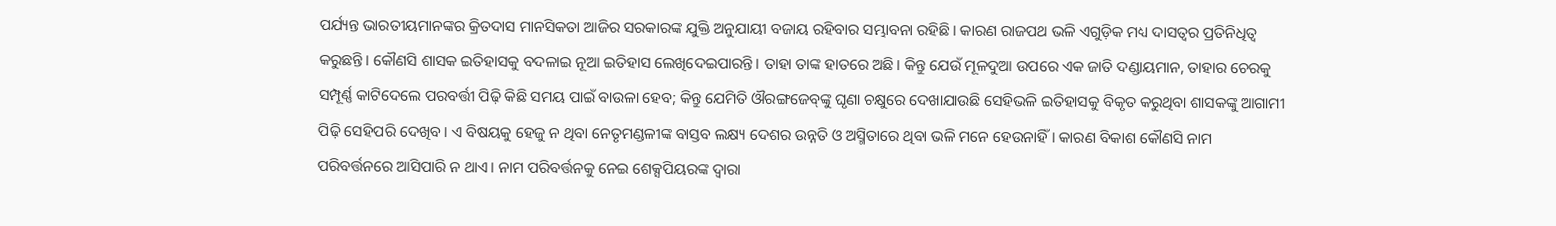ପର୍ଯ୍ୟନ୍ତ ଭାରତୀୟମାନଙ୍କର କ୍ରିତଦାସ ମାନସିକତା ଆଜିର ସରକାରଙ୍କ ଯୁକ୍ତି ଅନୁଯାୟୀ ବଜାୟ ରହିବାର ସମ୍ଭାବନା ରହିଛି। କାରଣ ରାଜପଥ ଭଳି ଏଗୁଡ଼ିକ ମଧ୍ୟ ଦାସତ୍ୱର ପ୍ରତିନିଧିତ୍ୱ କରୁଛନ୍ତି। କୌଣସି ଶାସକ ଇତିହାସକୁ ବଦଳାଇ ନୂଆ ଇତିହାସ ଲେଖିଦେଇପାରନ୍ତି। ତାହା ତାଙ୍କ ହାତରେ ଅଛି। କିନ୍ତୁ ଯେଉଁ ମୂଳଦୁଆ ଉପରେ ଏକ ଜାତି ଦଣ୍ଡାୟମାନ, ତାହାର ଚେରକୁ ସମ୍ପୂର୍ଣ୍ଣ କାଟିଦେଲେ ପରବର୍ତ୍ତୀ ପିଢ଼ି କିଛି ସମୟ ପାଇଁ ବାଉଳା ହେବ; କିନ୍ତୁ ଯେମିତି ଔରଙ୍ଗଜେବ୍‌ଙ୍କୁ ଘୃଣା ଚକ୍ଷୁରେ ଦେଖାଯାଉଛି ସେହିଭଳି ଇତିହାସକୁ ବିକୃତ କରୁଥିବା ଶାସକଙ୍କୁ ଆଗାମୀ ପିଢ଼ି ସେହିପରି ଦେଖିବ। ଏ ବିଷୟକୁ ହେଜୁ ନ ଥିବା ନେତୃମଣ୍ଡଳୀଙ୍କ ବାସ୍ତବ ଲକ୍ଷ୍ୟ ଦେଶର ଉନ୍ନତି ଓ ଅସ୍ମିତାରେ ଥିବା ଭଳି ମନେ ହେଉନାହିଁ। କାରଣ ବିକାଶ କୌଣସି ନାମ ପରିବର୍ତ୍ତନରେ ଆସିପାରି ନ ଥାଏ। ନାମ ପରିବର୍ତ୍ତନକୁ ନେଇ ଶେକ୍ସପିୟରଙ୍କ ଦ୍ୱାରା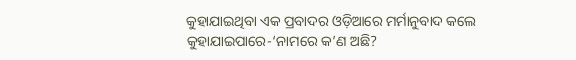କୁହାଯାଇଥିବା ଏକ ପ୍ରବାଦର ଓଡ଼ିଆରେ ମର୍ମାନୁବାଦ କଲେ କୁହାଯାଇପାରେ-‘ନାମରେ କ’ଣ ଅଛି?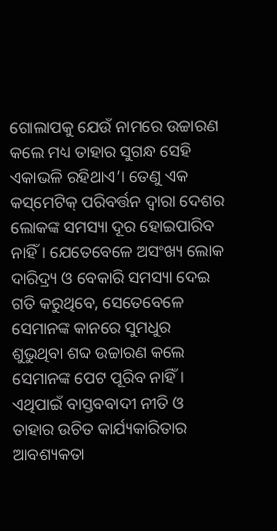ଗୋଲାପକୁ ଯେଉଁ ନାମରେ ଉଚ୍ଚାରଣ କଲେ ମଧ୍ୟ ତାହାର ସୁଗନ୍ଧ ସେହି ଏକାଭଳି ରହିଥାଏ’। ତେଣୁ ଏକ କସ୍‌ମେଟିକ୍‌ ପରିବର୍ତ୍ତନ ଦ୍ୱାରା ଦେଶର ଲୋକଙ୍କ ସମସ୍ୟା ଦୂର ହୋଇପାରିବ ନାହିଁ। ଯେତେବେଳେ ଅସଂଖ୍ୟ ଲୋକ ଦାରିଦ୍ର୍ୟ ଓ ବେକାରି ସମସ୍ୟା ଦେଇ ଗତି କରୁଥିବେ, ସେତେବେଳେ ସେମାନଙ୍କ କାନରେ ସୁମଧୁର ଶୁଭୁଥିବା ଶବ୍ଦ ଉଚ୍ଚାରଣ କଲେ ସେମାନଙ୍କ ପେଟ ପୂରିବ ନାହିଁ। ଏଥିପାଇଁ ବାସ୍ତବବାଦୀ ନୀତି ଓ ତାହାର ଉଚିତ କାର୍ଯ୍ୟକାରିତାର ଆବଶ୍ୟକତା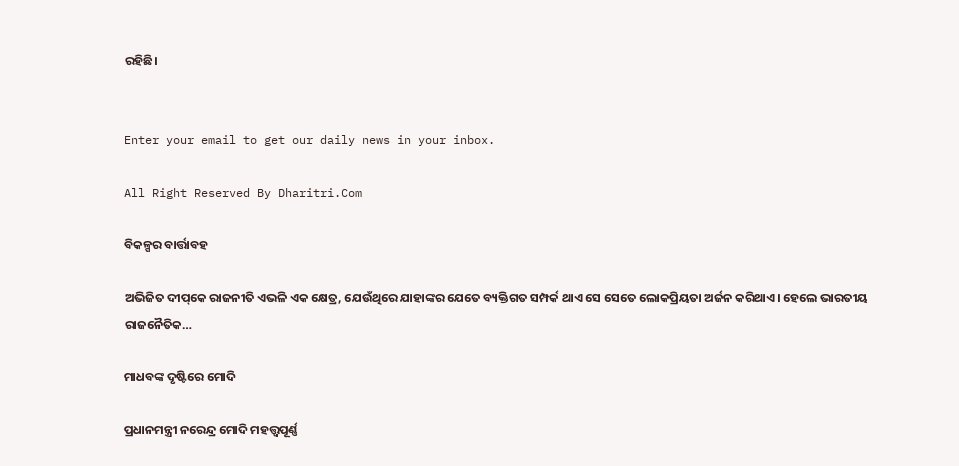ରହିଛି।


Enter your email to get our daily news in your inbox.

All Right Reserved By Dharitri.Com

ବିକଳ୍ପର ବାର୍ତ୍ତାବହ

ଅଭିଜିତ ଦୀପ୍‌କେ ରାଜନୀତି ଏଭଳି ଏକ କ୍ଷେତ୍ର, ଯେଉଁଥିରେ ଯାହାଙ୍କର ଯେତେ ବ୍ୟକ୍ତିଗତ ସମ୍ପର୍କ ଥାଏ ସେ ସେତେ ଲୋକପ୍ରିୟତା ଅର୍ଜନ କରିଥାଏ। ହେଲେ ଭାରତୀୟ ରାଜନୈତିକ…

ମାଧବଙ୍କ ଦୃଷ୍ଟିରେ ମୋଦି

ପ୍ରଧାନମନ୍ତ୍ରୀ ନରେନ୍ଦ୍ର ମୋଦି ମହତ୍ତ୍ୱପୂର୍ଣ୍ଣ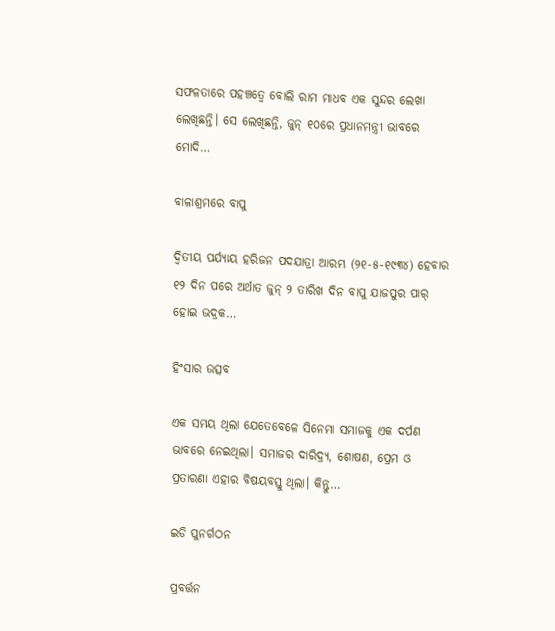ସଫଳତାରେ ପହଞ୍ଚତ୍ୱେ ବୋଲି ରାମ ମାଧବ ଏକ ସୁନ୍ଦର ଲେଖା ଲେଖିଛନ୍ତି। ସେ ଲେଖିଛନ୍ତି, ଜୁନ୍‌ ୧୦ରେ ପ୍ରଧାନମନ୍ତ୍ରୀ ଭାବରେ ମୋଦି…

ବାଳାଶ୍ରମରେ ବାପୁ

ଦ୍ବିତୀୟ ପର୍ଯ୍ୟାୟ ହରିଜନ ପଦଯାତ୍ରା ଆରମ୍ଭ (୨୧-୫-୧୯୩୪) ହେବାର ୧୨ ଦିନ ପରେ ଅର୍ଥାତ ଜୁନ୍‌ ୨ ତାରିଖ ଦିନ ବାପୁ ଯାଜପୁର ପାର୍‌ ହୋଇ ଭଦ୍ରକ…

ହିଂସାର ଉତ୍ସବ

ଏକ ସମୟ ଥିଲା ଯେତେବେଳେ ସିନେମା ସମାଜକୁ ଏକ ଦର୍ପଣ ଭାବରେ ନେଇଥିଲା। ସମାଜର ଦାରିଦ୍ର୍ୟ, ଶୋଷଣ, ପ୍ରେମ ଓ ପ୍ରତାରଣା ଏହାର ବିଷୟବସ୍ତୁ ଥିଲା। କିନ୍ତୁ…

ଇଡି ପୁନର୍ଗଠନ

ପ୍ରବର୍ତ୍ତନ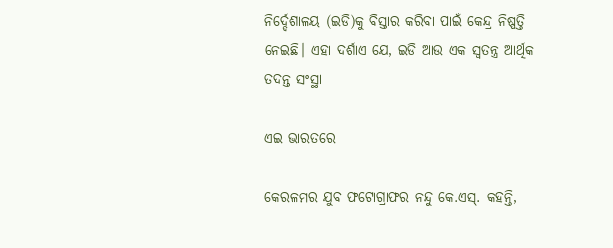ନିର୍ଦ୍ଦେଶାଳୟ (ଇଡି)କୁ ବିସ୍ତାର କରିବା ପାଇଁ କେନ୍ଦ୍ର ନିଷ୍ପତ୍ତି ନେଇଛି। ଏହା ଦର୍ଶାଏ ଯେ, ଇଡି ଆଉ ଏକ ସ୍ବତନ୍ତ୍ର ଆର୍ଥିକ ତଦନ୍ତ ସଂସ୍ଥା

ଏଇ ଭାରତରେ

କେରଳମର ଯୁବ ଫଟୋଗ୍ରାଫର ନନ୍ଦୁ କେ.ଏସ୍‌. କହନ୍ତି,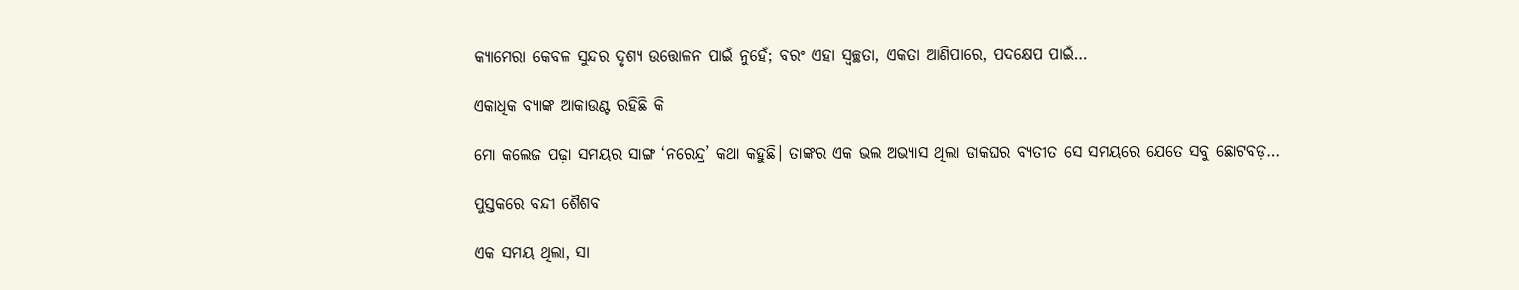କ୍ୟାମେରା କେବଳ ସୁନ୍ଦର ଦୃଶ୍ୟ ଉତ୍ତୋଳନ ପାଇଁ ନୁହେଁ; ବରଂ ଏହା ସ୍ବଚ୍ଛତା, ଏକତା ଆଣିପାରେ, ପଦକ୍ଷେପ ପାଇଁ…

ଏକାଧିକ ବ୍ୟାଙ୍କ ଆକାଉଣ୍ଟ ରହିଛି କି

ମୋ କଲେଜ ପଢ଼ା ସମୟର ସାଙ୍ଗ ‘ନରେନ୍ଦ୍ର’ କଥା କହୁଛି। ତାଙ୍କର ଏକ ଭଲ ଅଭ୍ୟାସ ଥିଲା ଡାକଘର ବ୍ୟତୀତ ସେ ସମୟରେ ଯେତେ ସବୁ ଛୋଟବଡ଼…

ପୁସ୍ତକରେ ବନ୍ଦୀ ଶୈଶବ

ଏକ ସମୟ ଥିଲା, ସା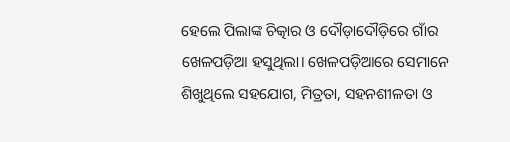ହେଲେ ପିଲାଙ୍କ ଚିତ୍କାର ଓ ଦୌଡ଼ାଦୌଡ଼ିରେ ଗାଁର ଖେଳପଡ଼ିଆ ହସୁଥିଲା। ଖେଳପଡ଼ିଆରେ ସେମାନେ ଶିଖୁଥିଲେ ସହଯୋଗ, ମିତ୍ରତା, ସହନଶୀଳତା ଓ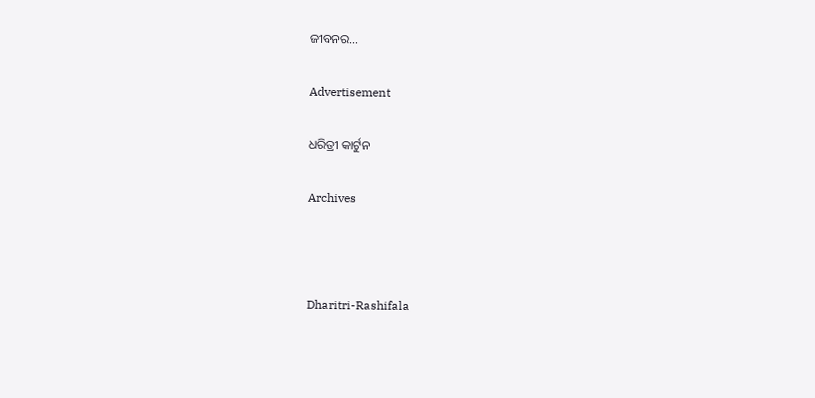ଜୀବନର…

Advertisement

ଧରିତ୍ରୀ କାର୍ଟୁନ

Archives



Dharitri-Rashifala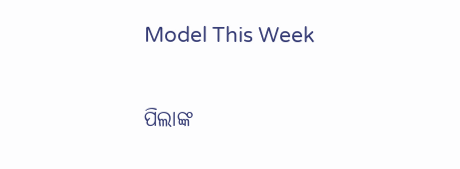Model This Week

ପିଲାଙ୍କ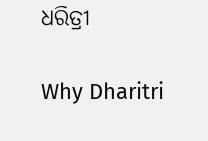ଧରିତ୍ରୀ

Why Dharitri